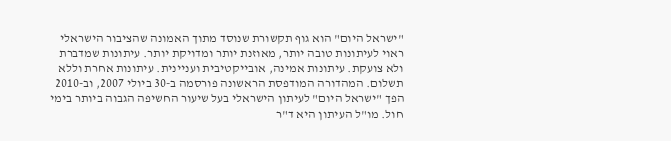"ישראל היום" הוא גוף תקשורת שנוסד מתוך האמונה שהציבור הישראלי ראוי לעיתונות טובה יותר, מאוזנת יותר ומדויקת יותר. עיתונות שמדברת ולא צועקת. עיתונות אמינה, אובייקטיבית ועניינית. עיתונות אחרת וללא תשלום. המהדורה המודפסת הראשונה פורסמה ב-30 ביולי 2007, וב-2010 הפך "ישראל היום" לעיתון הישראלי בעל שיעור החשיפה הגבוה ביותר בימי חול. מו"ל העיתון היא ד"ר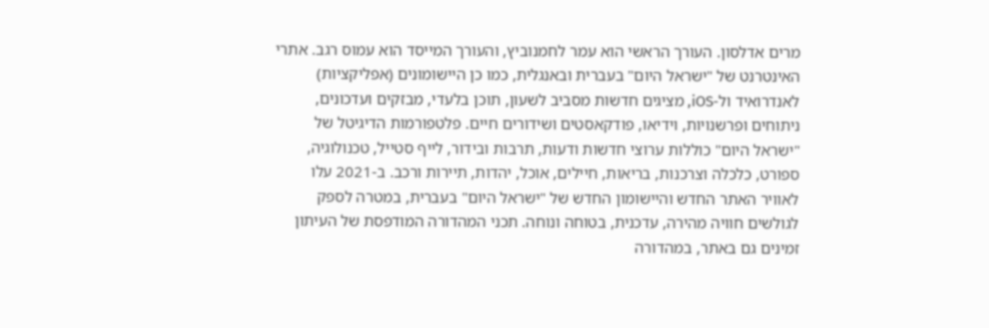מרים אדלסון. העורך הראשי הוא עמר לחמנוביץ, והעורך המייסד הוא עמוס רגב. אתרי האינטרנט של "ישראל היום" בעברית ובאנגלית, כמו כן היישומונים (אפליקציות) לאנדרואיד ול-iOS, מציגים חדשות מסביב לשעון, תוכן בלעדי, מבזקים ועדכונים, ניתוחים ופרשנויות, וידיאו, פודקאסטים ושידורים חיים. פלטפורמות הדיגיטל של "ישראל היום" כוללות ערוצי חדשות ודעות, תרבות ובידור, לייף סטייל, טכנולוגיה, ספורט, כלכלה וצרכנות, בריאות, חיילים, אוכל, יהדות, תיירות ורכב. ב-2021 עלו לאוויר האתר החדש והיישומון החדש של "ישראל היום" בעברית, במטרה לספק לגולשים חוויה מהירה, עדכנית, בטוחה ונוחה. תכני המהדורה המודפסת של העיתון זמינים גם באתר, במהדורה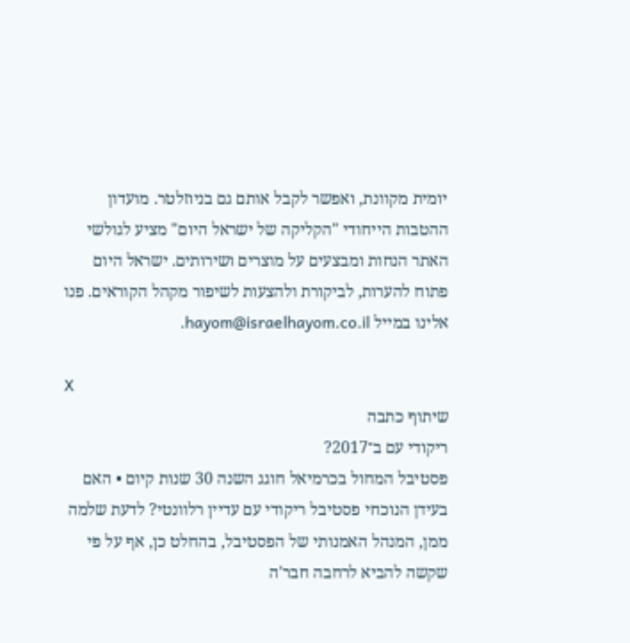יומית מקוונת, ואפשר לקבל אותם גם בניוזלטר. מועדון ההטבות הייחודי "הקליקה של ישראל היום" מציע לגולשי האתר הנחות ומבצעים על מוצרים ושירותים. ישראל היום פתוח להערות, לביקורת ולהצעות לשיפור מקהל הקוראים. פנו אלינו במייל hayom@israelhayom.co.il.

X
שיתוף כתבה
ריקודי עם ב־2017?
פסטיבל המחול בכרמיאל חוגג השנה 30 שנות קיום • האם בעידן הנוכחי פסטיבל ריקודי עם עדיין רלוונטי? לדעת שלמה ממן, המנהל האמנותי של הפסטיבל, בהחלט כן, אף על פי שקשה להביא לרחבה חבר'ה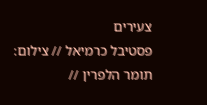צעירים
פסטיבל כרמיאל // צילום: תומר הלפרין //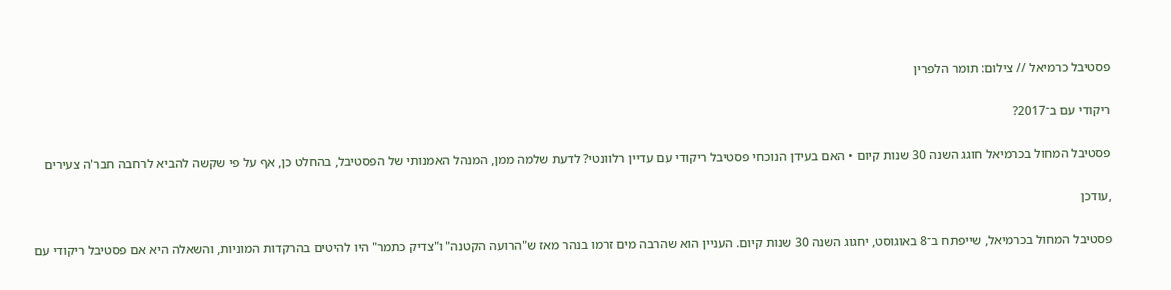פסטיבל כרמיאל // צילום: תומר הלפרין

ריקודי עם ב־2017?

פסטיבל המחול בכרמיאל חוגג השנה 30 שנות קיום • האם בעידן הנוכחי פסטיבל ריקודי עם עדיין רלוונטי? לדעת שלמה ממן, המנהל האמנותי של הפסטיבל, בהחלט כן, אף על פי שקשה להביא לרחבה חבר'ה צעירים

,עודכן

פסטיבל המחול בכרמיאל, שייפתח ב־8 באוגוסט, יחגוג השנה 30 שנות קיום. העניין הוא שהרבה מים זרמו בנהר מאז ש"הרועה הקטנה" ו"צדיק כתמר" היו להיטים בהרקדות המוניות, והשאלה היא אם פסטיבל ריקודי עם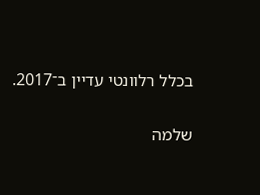בכלל רלוונטי עדיין ב־2017.

שלמה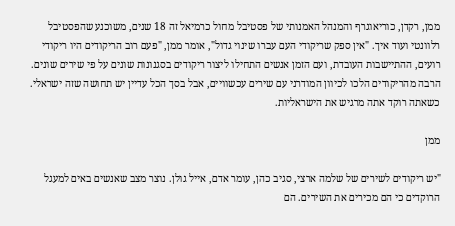ממן, רקדן, כוריאוגרף והמנהל האמנותי של פסטיבל מחול כרמיאל זה 18 שנים, משוכנע שהפסטיבל רלוונטי ועוד איך. "אין ספק שריקודי העם עברו שינוי גדול", אומר ממן, "פעם רוב הריקודים היו ריקודי רועים, ההתיישבות העובדת, ועם הזמן אנשים התחילו ליצור ריקודים בסגנונות שונים על פי שירים שונים. הרבה מהריקודים הלכו לכיוון המודרני עם שירים עכשוויים, אבל בסך הכל עדיין יש תחושה שזה ישראלי. כשאתה רוקד אתה מרגיש את הישראליות.

ממן

"יש ריקודים לשירים של שלמה ארצי, סגיב כהן, עומר אדם, אייל גולן. נוצר מצב שאנשים באים למעגל הרוקדים כי הם מכירים את השירים. הם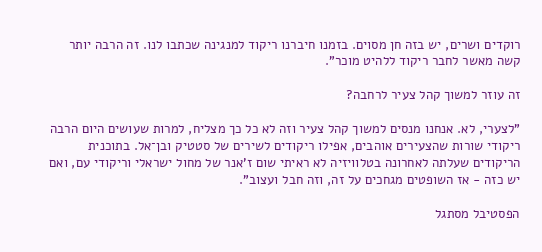רוקדים ושרים, יש בזה חן מסוים. בזמנו חיברנו ריקוד למנגינה שכתבו לנו. זה הרבה יותר קשה מאשר לחבר ריקוד ללהיט מוכר".

זה עוזר למשוך קהל צעיר לרחבה?

"לצערי, לא. אנחנו מנסים למשוך קהל צעיר וזה לא כל כך מצליח, למרות שעושים היום הרבה ריקודי שורות שהצעירים אוהבים, אפילו ריקודים לשירים של סטטיק ובן־אל. בתוכנית הריקודים שעלתה לאחרונה בטלוויזיה לא ראיתי שום ז'אנר של מחול ישראלי וריקודי עם, ואם יש כזה - אז השופטים מגחכים על זה, וזה חבל ועצוב".

הפסטיבל מסתגל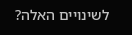לשינויים האלה?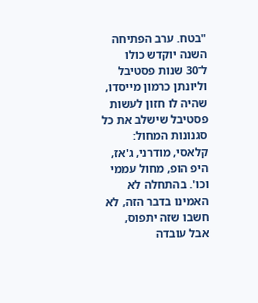"בטח. ערב הפתיחה השנה יוקדש כולו ל־30 שנות פסטיבל וליונתן כרמון מייסדו, שהיה לו חזון לעשות פסטיבל שישלב את כל סגנונות המחול: קלאסי, מודרני, ג'אז, היפ הופ, מחול עממי וכו'. בהתחלה לא האמינו בדבר הזה, לא חשבו שזה יתפוס, אבל עובדה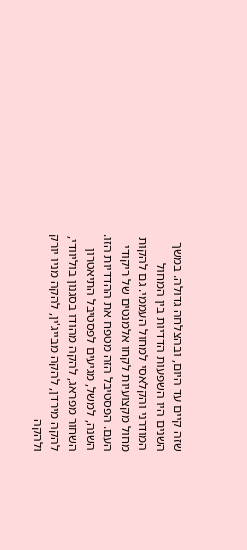שזה קיים עד היום, ובהצלחה גדולה. במשך השנים היו השפעות הדדיות בין המחול המודרני והקלאסי למחול העממי. גם להקות מחול מקצועיות לקחו אלמנטים של ריקודי העם. הפסטיבל הזה מטפח את ההדדיות הזו. השנה, למשל, מגיעים לפסטיבל התיאטרון השחור מפראג, להקה מהודו בסגנון בוליוודי, להקה מירדן, להקה מבייג'ין, להקה מניו יורק ולהקה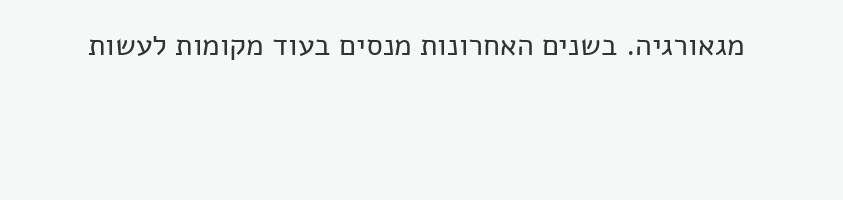מגאורגיה. בשנים האחרונות מנסים בעוד מקומות לעשות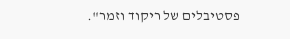פסטיבלים של ריקוד וזמר".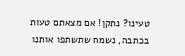טעינו? נתקן! אם מצאתם טעות בכתבה, נשמח שתשתפו אותנו